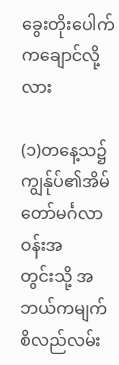ခွေးတိုးပေါက်ကချောင်လို့လား

(၁)တနေ့သ၌ကျွန်ုပ်၏အိမ်တော်မင်္ဂလာဝန်းအ
တွင်းသို့ အဘယ်ကမျက်စိလည်လမ်း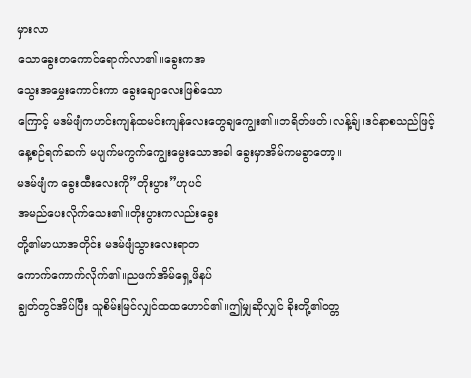မှားလာ
သောခွေးတကောင်ရောက်လာ၏။ခွေးကအ
သွေးအမွှေးကောင်းကာ ခွေးချောလေးဖြစ်သော
ကြောင့် မဒမ်ဖျံကဟင်းကျန်ထမင်းကျန်လေးတွေချကျွေး၏။ဘရိတ်ဖတ်၊လန့်ခ်ျ၊ဒင်နာစသည်ဖြင့်နေ့စဉ်ရက်ဆက် မပျက်မကွက်ကျွေးမွေးသောအခါ ခွေးမှာအိမ်ကမခွာတော့။
မဒမ်ဖျံက ခွေးထီးလေးကို”တိုးပွား”ဟုပင်
အမည်ပေးလိုက်သေး၏။တိုးပွားကလည်းခွေး
တို့၏မာယာအတိုင်း မဒမ်ဖျံသွားလေးရာတ
ကောက်ကောက်လိုက်၏။ညဖက်အိမ်ရှေ့ဖိနပ်
ချွတ်တွင်အိပ်ပြီး သူစိမ်းမြင်လျှင်ထထဟောင်၏။ဤမျှဆိုလျှင် ခိုးတို့၏ဝတ္တ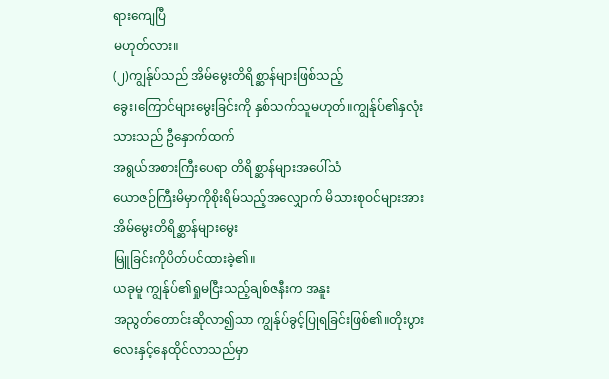ရားကျေပြီ
မဟုတ်လား။
(၂)ကျွန်ုပ်သည် အိမ်မွေးတိရိစ္ဆာန်များဖြစ်သည့်
ခွေး၊ကြောင်များမွေးခြင်းကို နှစ်သက်သူမဟုတ်။ကျွန်ုပ်၏နှလုံးသားသည် ဦနှောက်ထက်
အရွယ်အစားကြီးပေရာ တိရိစ္ဆာန်များအပေါ်သံ
ယောဇဉ်ကြီးမိမှာကိုစိုးရိမ်သည့်အလျှောက် မိသားစုဝင်များအား အိမ်မွေးတိရိစ္ဆာန်များမွေး
မြူခြင်းကိုပိတ်ပင်ထားခဲ့၏။
ယခုမူ ကျွန်ုပ်၏ရှုမငြီးသည့်ချစ်ဇနီးက အနူး
အညွတ်တောင်းဆိုလာ၍သာ ကျွန်ုပ်ခွင့်ပြုရခြင်းဖြစ်၏။တိုးပွားလေးနှင့်နေထိုင်လာသည်မှာ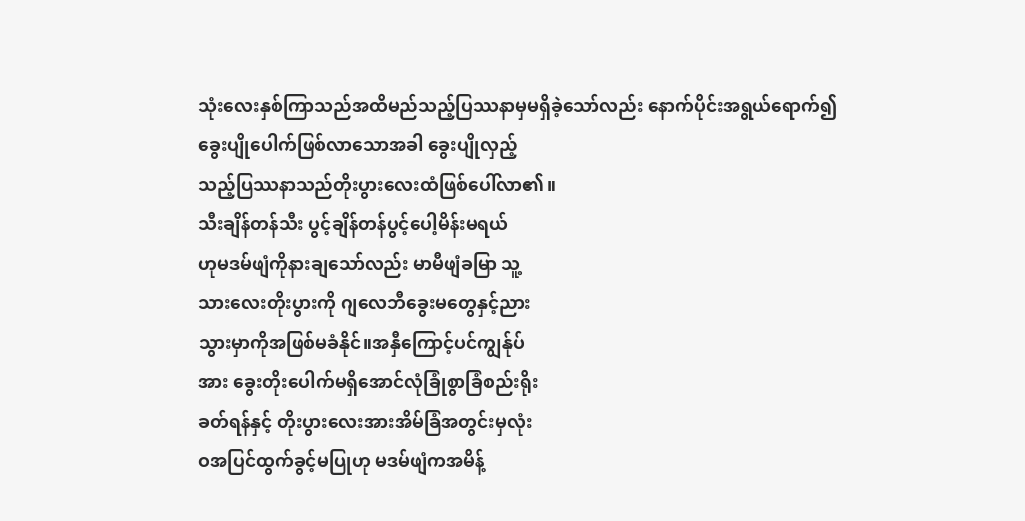သုံးလေးနှစ်ကြာသည်အထိမည်သည့်ပြဿနာမှမရှိခဲ့သော်လည်း နောက်ပိုင်းအရွယ်ရောက်၍
ခွေးပျိုပေါက်ဖြစ်လာသောအခါ ခွေးပျိုလှည့်
သည့်ပြဿနာသည်တိုးပွားလေးထံဖြစ်ပေါ်လာ၏။
သီးချိန်တန်သီး ပွင့်ချိန်တန်ပွင့်ပေါ့မိန်းမရယ်
ဟုမဒမ်ဖျံကိုနားချသော်လည်း မာမီဖျံခမြာ သူ့
သားလေးတိုးပွားကို ဂျလေဘီခွေးမတွေနှင့်ညား
သွားမှာကိုအဖြစ်မခံနိုင်။အနှီကြောင့်ပင်ကျွန်ုပ်
အား ခွေးတိုးပေါက်မရှိအောင်လုံခြုံစွာခြံစည်းရိုး
ခတ်ရန်နှင့် တိုးပွားလေးအားအိမ်ခြံအတွင်းမှလုံး
ဝအပြင်ထွက်ခွင့်မပြုဟု မဒမ်ဖျံကအမိန့်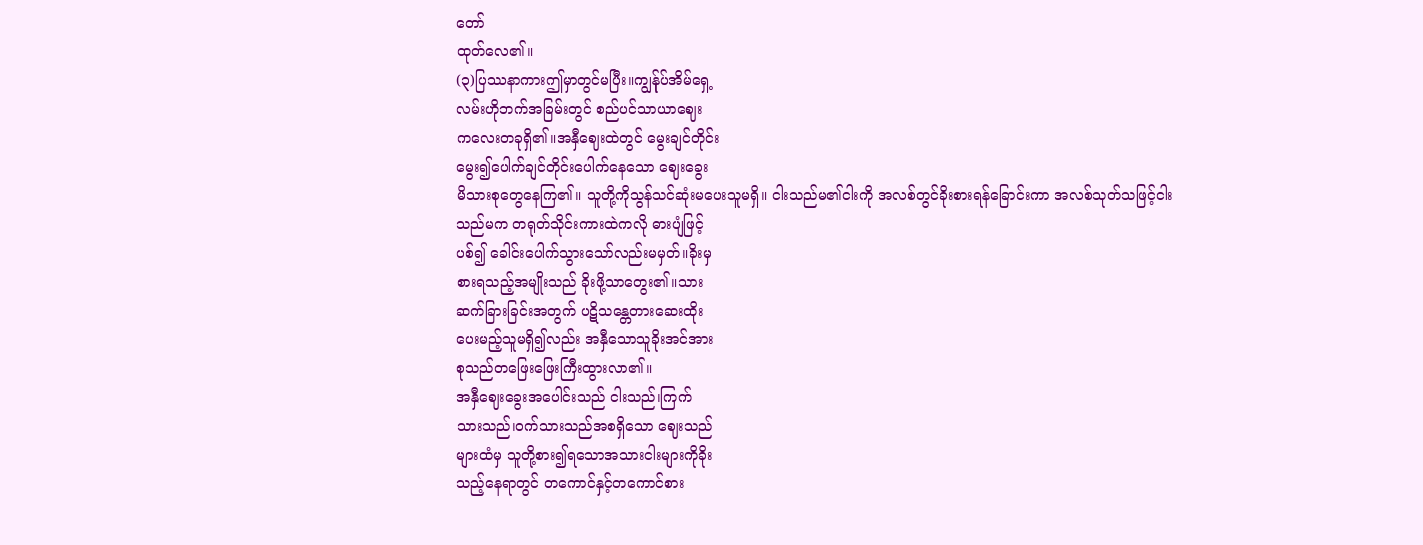တော်
ထုတ်လေ၏။
(၃)ပြဿနာကားဤမှာတွင်မပြီး။ကျွန်ုပ်အိမ်ရှေ့
လမ်းဟိုဘက်အခြမ်းတွင် စည်ပင်သာယာဈေး
ကလေးတခုရှိ၏။အနှီဈေးထဲတွင် မွေးချင်တိုင်း
မွေး၍ပေါက်ချင်တိုင်းပေါက်နေသော ဈေးခွေး
မိသားစုတွေနေကြ၏။ သူတို့ကိုသွန်သင်ဆုံးမပေးသူမရှိ။ ငါးသည်မ၏ငါးကို အလစ်တွင်ခိုးစားရန်ခြောင်းကာ အလစ်သုတ်သဖြင့်ငါး
သည်မက တရုတ်သိုင်းကားထဲကလို ဓားပျံဖြင့်
ပစ်၍ ခေါင်းပေါက်သွားသော်လည်းမမှတ်။ခိုးမှ
စားရသည့်အမျိုးသည် ခိုးဖို့သာတွေး၏။သား
ဆက်ခြားခြင်းအတွက် ပဋိသန္တေတားဆေးထိုး
ပေးမည့်သူမရှိ၍လည်း အနှီသောသူခိုးအင်အား
စုသည်တဖြေးဖြေးကြီးထွားလာ၏။
အနှီဈေးခွေးအပေါင်းသည် ငါးသည်၊ကြက်
သားသည်၊ဝက်သားသည်အစရှိသော ဈေးသည်
များထံမှ သူတို့စား၍ရသောအသားငါးများကိုခိုး
သည့်နေရာတွင် တကောင်နှင့်တကောင်စား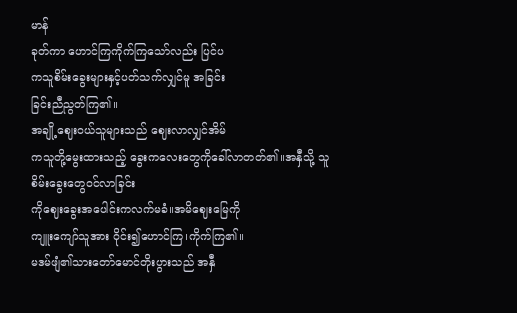မာန်
ခုတ်ကာ ဟောင်ကြကိုက်ကြသော်လည်း ပြင်ပ
ကသူစိမ်းခွေးများနှင့်ပတ်သက်လျှင်မူ အခြင်း
ခြင်းညီညွတ်ကြ၏။
အချို့ဈေးဝယ်သူများသည် ဈေးလာလျှင်အိမ်
ကသူတို့မွေးထားသည့် ခွေးကလေးတွေကိုခေါ်လာတတ်၏။အနှီသို့ သူစိမ်းခွေးတွေဝင်လာခြင်း
ကိုဈေးခွေးအပေါင်းကလက်မခံ။အမိဈေးမြေကို
ကျူးကျော်သူအား ဝိုင်း၍ဟောင်ကြ၊ကိုက်ကြ၏။
မဒမ်ဖျံ၏သားတော်မောင်တိုးပွားသည် အနှီ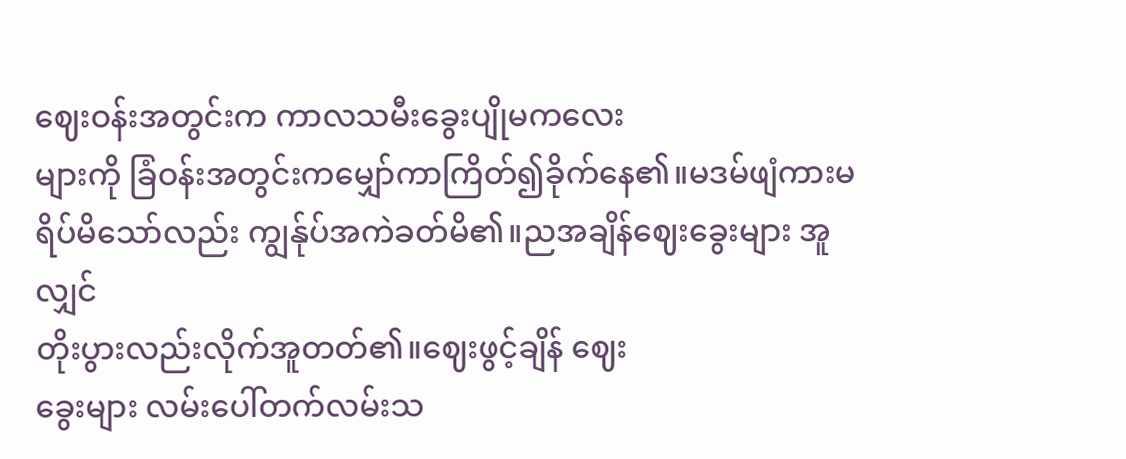ဈေးဝန်းအတွင်းက ကာလသမီးခွေးပျိုမကလေး
များကို ခြံဝန်းအတွင်းကမျှော်ကာကြိတ်၍ခိုက်နေ၏။မဒမ်ဖျံကားမရိပ်မိသော်လည်း ကျွန်ုပ်အကဲခတ်မိ၏။ညအချိန်ဈေးခွေးများ အူလျှင်
တိုးပွားလည်းလိုက်အူတတ်၏။ဈေးဖွင့်ချိန် ဈေး
ခွေးများ လမ်းပေါ်တက်လမ်းသ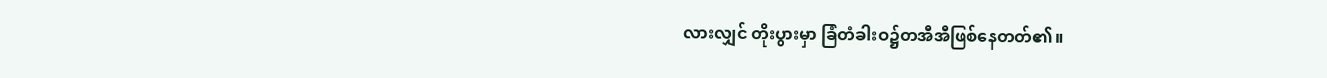လားလျှင် တိုးပွားမှာ ခြံတံခါးဝ၌တအီအီဖြစ်နေတတ်၏။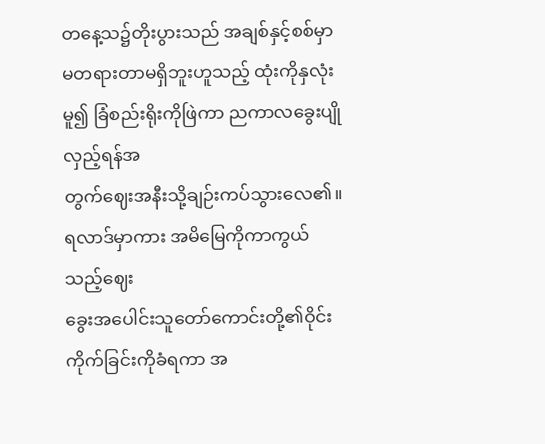တနေ့သ၌တိုးပွားသည် အချစ်နှင့်စစ်မှာမတရားတာမရှိဘူးဟူသည့် ထုံးကိုနှလုံးမူ၍ ခြံစည်းရိုးကိုဖြဲကာ ညကာလခွေးပျိုလှည့်ရန်အ
တွက်ဈေးအနီးသို့ချဉ်းကပ်သွားလေ၏။
ရလာဒ်မှာကား အမိမြေကိုကာကွယ်သည့်ဈေး
ခွေးအပေါင်းသူတော်ကောင်းတို့၏ဝိုင်းကိုက်ခြင်းကိုခံရကာ အ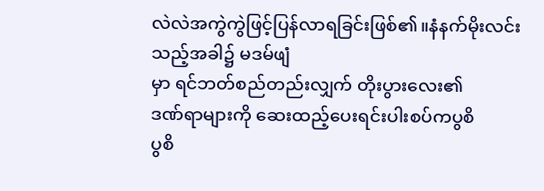လဲလဲအကွဲကွဲဖြင့်ပြန်လာရခြင်းဖြစ်၏။နံနက်မိုးလင်းသည့်အခါ၌ မဒမ်ဖျံ
မှာ ရင်ဘတ်စည်တည်းလျှက် တိုးပွားလေး၏
ဒဏ်ရာများကို ဆေးထည့်ပေးရင်းပါးစပ်ကပွစိ
ပွစိ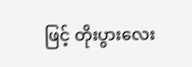ဖြင့် တိုးပွားလေး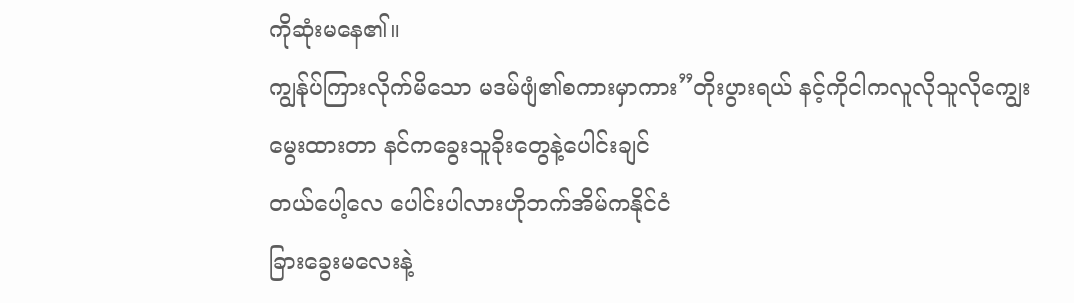ကိုဆုံးမနေ၏။
ကျွန်ုပ်ကြားလိုက်မိသော မဒမ်ဖျံ၏စကားမှာကား”တိုးပွားရယ် နင့်ကိုငါကလူလိုသူလိုကျွေး
မွေးထားတာ နင်ကခွေးသူခိုးတွေနဲ့ပေါင်းချင်
တယ်ပေါ့လေ ပေါင်းပါလားဟိုဘက်အိမ်ကနိုင်ငံ
ခြားခွေးမလေးနဲ့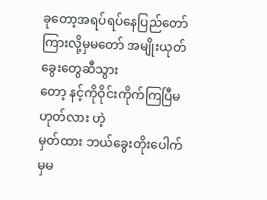ခုတော့အရပ်ရပ်နေပြည်တော်
ကြားလို့မှမတော် အမျိုးယုတ်ခွေးတွေဆီသွား
တော့ နင့်ကိုဝိုင်းကိုက်ကြပြီမဟုတ်လား ဟဲ့
မှတ်ထား ဘယ်ခွေးတိုးပေါက်မှမ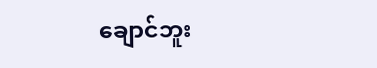ချောင်ဘူး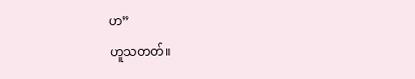ဟ”
ဟူသတတ်။